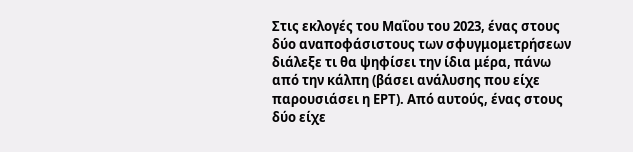Στις εκλογές του Μαΐου του 2023, ένας στους δύο αναποφάσιστους των σφυγμομετρήσεων διάλεξε τι θα ψηφίσει την ίδια μέρα, πάνω από την κάλπη (βάσει ανάλυσης που είχε παρουσιάσει η ΕΡΤ). Από αυτούς, ένας στους δύο είχε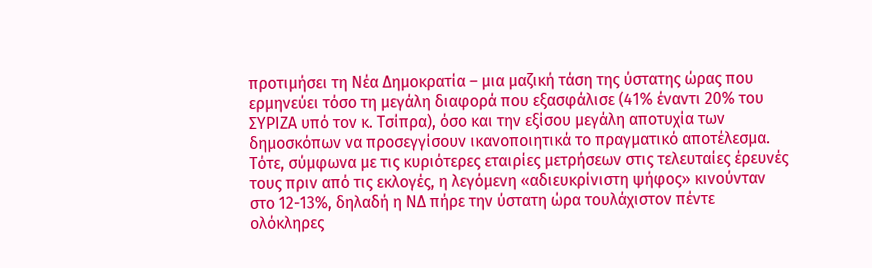προτιμήσει τη Νέα Δημοκρατία – μια μαζική τάση της ύστατης ώρας που ερμηνεύει τόσο τη μεγάλη διαφορά που εξασφάλισε (41% έναντι 20% του ΣΥΡΙΖΑ υπό τον κ. Τσίπρα), όσο και την εξίσου μεγάλη αποτυχία των δημοσκόπων να προσεγγίσουν ικανοποιητικά το πραγματικό αποτέλεσμα.
Τότε, σύμφωνα με τις κυριότερες εταιρίες μετρήσεων στις τελευταίες έρευνές τους πριν από τις εκλογές, η λεγόμενη «αδιευκρίνιστη ψήφος» κινούνταν στο 12-13%, δηλαδή η ΝΔ πήρε την ύστατη ώρα τουλάχιστον πέντε ολόκληρες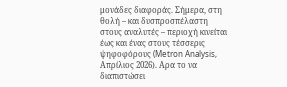μονάδες διαφοράς. Σήμερα, στη θολή – και δυσπροσπέλαστη στους αναλυτές – περιοχή κινείται έως και ένας στους τέσσερις ψηφοφόρους (Metron Analysis, Απρίλιος 2026). Αρα το να διαπιστώσει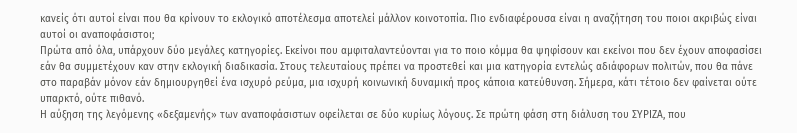κανείς ότι αυτοί είναι που θα κρίνουν το εκλογικό αποτέλεσμα αποτελεί μάλλον κοινοτοπία. Πιο ενδιαφέρουσα είναι η αναζήτηση του ποιοι ακριβώς είναι αυτοί οι αναποφάσιστοι;
Πρώτα από όλα, υπάρχουν δύο μεγάλες κατηγορίες. Εκείνοι που αμφιταλαντεύονται για το ποιο κόμμα θα ψηφίσουν και εκείνοι που δεν έχουν αποφασίσει εάν θα συμμετέχουν καν στην εκλογική διαδικασία. Στους τελευταίους πρέπει να προστεθεί και μια κατηγορία εντελώς αδιάφορων πολιτών, που θα πάνε στο παραβάν μόνον εάν δημιουργηθεί ένα ισχυρό ρεύμα, μια ισχυρή κοινωνική δυναμική προς κάποια κατεύθυνση. Σήμερα, κάτι τέτοιο δεν φαίνεται ούτε υπαρκτό, ούτε πιθανό.
Η αύξηση της λεγόμενης «δεξαμενής» των αναποφάσιστων οφείλεται σε δύο κυρίως λόγους. Σε πρώτη φάση στη διάλυση του ΣΥΡΙΖΑ, που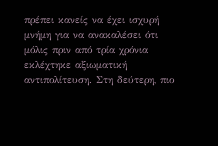πρέπει κανείς να έχει ισχυρή μνήμη για να ανακαλέσει ότι μόλις πριν από τρία χρόνια εκλέχτηκε αξιωματική αντιπολίτευση. Στη δεύτερη, πιο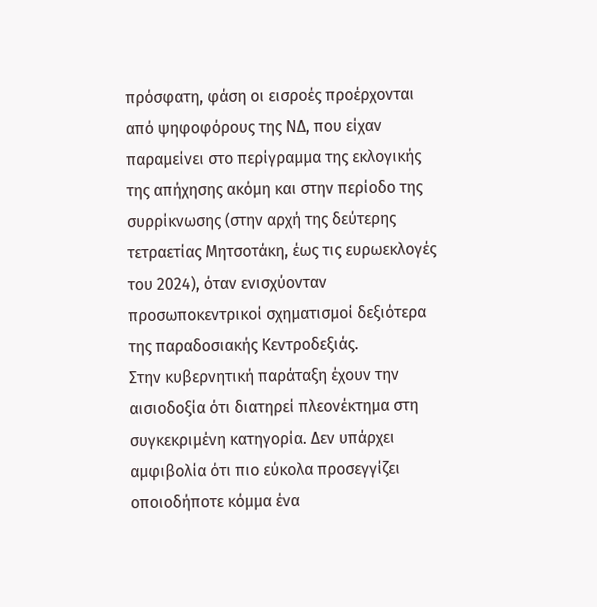πρόσφατη, φάση οι εισροές προέρχονται από ψηφοφόρους της ΝΔ, που είχαν παραμείνει στο περίγραμμα της εκλογικής της απήχησης ακόμη και στην περίοδο της συρρίκνωσης (στην αρχή της δεύτερης τετραετίας Μητσοτάκη, έως τις ευρωεκλογές του 2024), όταν ενισχύονταν προσωποκεντρικοί σχηματισμοί δεξιότερα της παραδοσιακής Κεντροδεξιάς.
Στην κυβερνητική παράταξη έχουν την αισιοδοξία ότι διατηρεί πλεονέκτημα στη συγκεκριμένη κατηγορία. Δεν υπάρχει αμφιβολία ότι πιο εύκολα προσεγγίζει οποιοδήποτε κόμμα ένα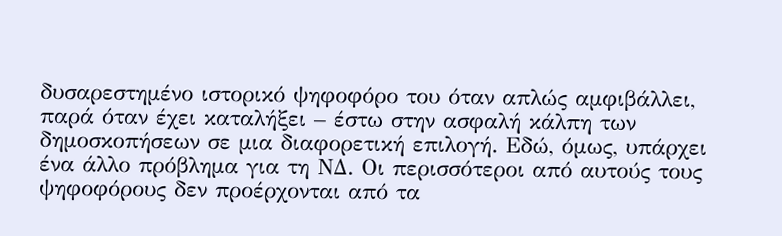δυσαρεστημένο ιστορικό ψηφοφόρο του όταν απλώς αμφιβάλλει, παρά όταν έχει καταλήξει – έστω στην ασφαλή κάλπη των δημοσκοπήσεων σε μια διαφορετική επιλογή. Εδώ, όμως, υπάρχει ένα άλλο πρόβλημα για τη ΝΔ. Οι περισσότεροι από αυτούς τους ψηφοφόρους δεν προέρχονται από τα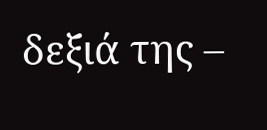δεξιά της –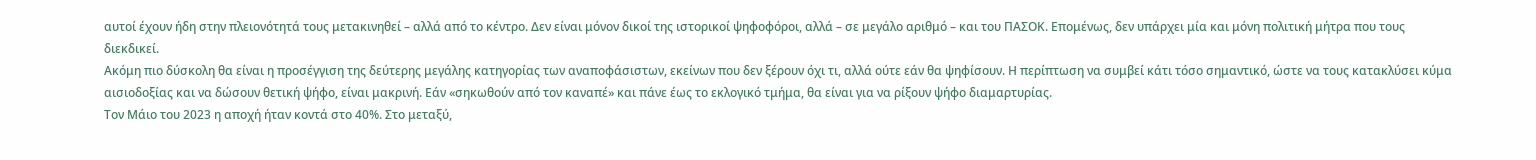αυτοί έχουν ήδη στην πλειονότητά τους μετακινηθεί – αλλά από το κέντρο. Δεν είναι μόνον δικοί της ιστορικοί ψηφοφόροι, αλλά – σε μεγάλο αριθμό – και του ΠΑΣΟΚ. Επομένως, δεν υπάρχει μία και μόνη πολιτική μήτρα που τους διεκδικεί.
Ακόμη πιο δύσκολη θα είναι η προσέγγιση της δεύτερης μεγάλης κατηγορίας των αναποφάσιστων, εκείνων που δεν ξέρουν όχι τι, αλλά ούτε εάν θα ψηφίσουν. Η περίπτωση να συμβεί κάτι τόσο σημαντικό, ώστε να τους κατακλύσει κύμα αισιοδοξίας και να δώσουν θετική ψήφο, είναι μακρινή. Εάν «σηκωθούν από τον καναπέ» και πάνε έως το εκλογικό τμήμα, θα είναι για να ρίξουν ψήφο διαμαρτυρίας.
Τον Μάιο του 2023 η αποχή ήταν κοντά στο 40%. Στο μεταξύ,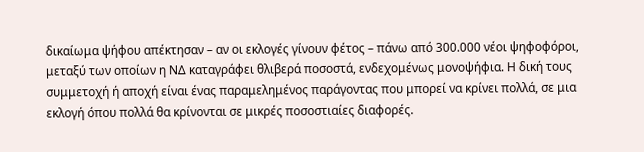δικαίωμα ψήφου απέκτησαν – αν οι εκλογές γίνουν φέτος – πάνω από 300.000 νέοι ψηφοφόροι, μεταξύ των οποίων η ΝΔ καταγράφει θλιβερά ποσοστά, ενδεχομένως μονοψήφια. Η δική τους συμμετοχή ή αποχή είναι ένας παραμελημένος παράγοντας που μπορεί να κρίνει πολλά, σε μια εκλογή όπου πολλά θα κρίνονται σε μικρές ποσοστιαίες διαφορές.